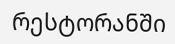რესტორანში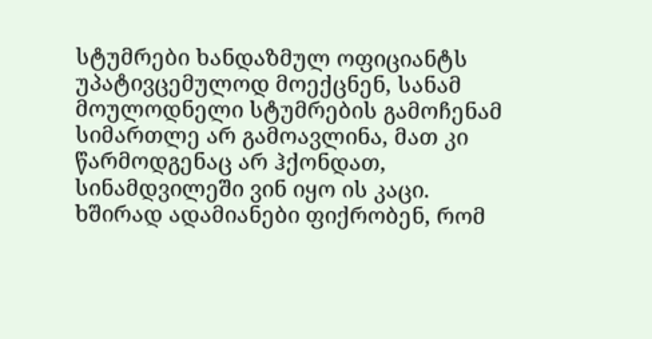სტუმრები ხანდაზმულ ოფიციანტს უპატივცემულოდ მოექცნენ, სანამ მოულოდნელი სტუმრების გამოჩენამ სიმართლე არ გამოავლინა, მათ კი წარმოდგენაც არ ჰქონდათ, სინამდვილეში ვინ იყო ის კაცი.
ხშირად ადამიანები ფიქრობენ, რომ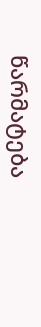წარმატება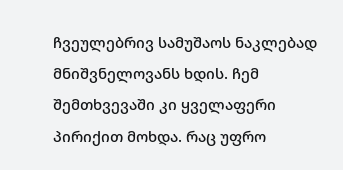ჩვეულებრივ სამუშაოს ნაკლებად მნიშვნელოვანს ხდის. ჩემ შემთხვევაში კი ყველაფერი პირიქით მოხდა. რაც უფრო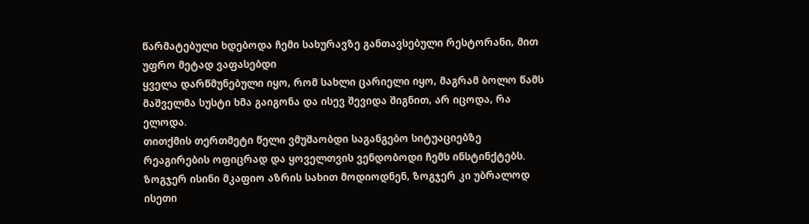წარმატებული ხდებოდა ჩემი სახურავზე განთავსებული რესტორანი, მით უფრო მეტად ვაფასებდი
ყველა დარწმუნებული იყო, რომ სახლი ცარიელი იყო, მაგრამ ბოლო წამს მაშველმა სუსტი ხმა გაიგონა და ისევ შევიდა შიგნით, არ იცოდა, რა ელოდა.
თითქმის თერთმეტი წელი ვმუშაობდი საგანგებო სიტუაციებზე რეაგირების ოფიცრად და ყოველთვის ვენდობოდი ჩემს ინსტინქტებს. ზოგჯერ ისინი მკაფიო აზრის სახით მოდიოდნენ, ზოგჯერ კი უბრალოდ ისეთი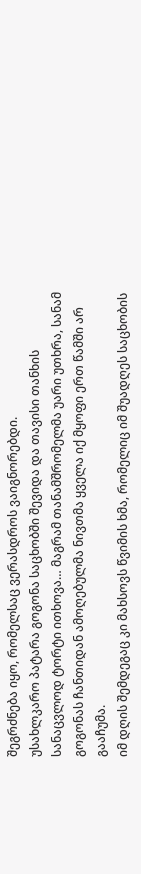შეგრძნება იყო, რომელსაც ვერასდროს ვაიგნორებდი.
უსახლკარო პატარა გოგონა საცხობში შევიდა და თავისი თანხის სანაცვლოდ ტორტი ითხოვა… მაგრამ თანამშრომელმა უარი უთხრა, სანამ გოგონას ჩანთიდან ამოღებულმა ნივთმა ყველა იქ მყოფი ერთ წამში არ გააჩუმა.
იმ დღის შემდეგაც კი მახსოვს წვიმის ხმა, რომელიც იმ შუადღეს საცხობის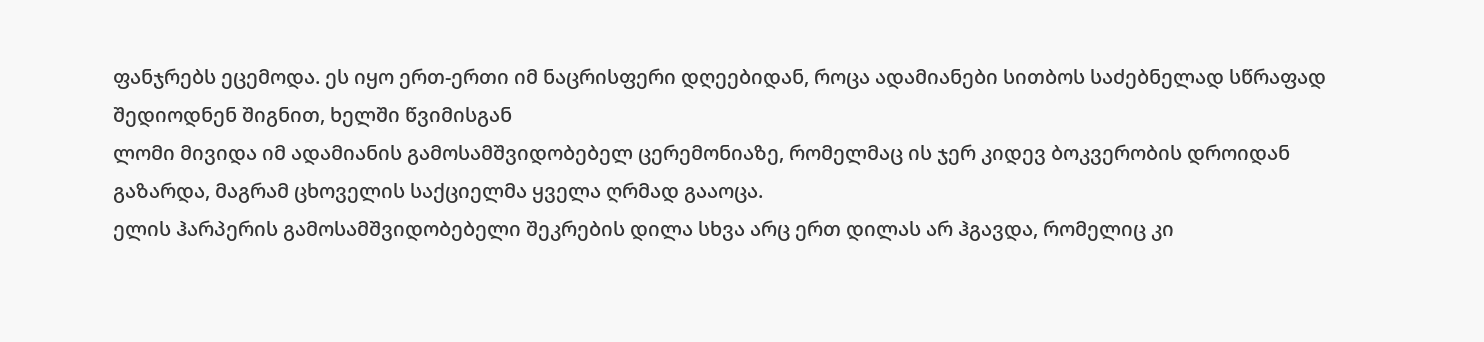ფანჯრებს ეცემოდა. ეს იყო ერთ-ერთი იმ ნაცრისფერი დღეებიდან, როცა ადამიანები სითბოს საძებნელად სწრაფად შედიოდნენ შიგნით, ხელში წვიმისგან
ლომი მივიდა იმ ადამიანის გამოსამშვიდობებელ ცერემონიაზე, რომელმაც ის ჯერ კიდევ ბოკვერობის დროიდან გაზარდა, მაგრამ ცხოველის საქციელმა ყველა ღრმად გააოცა.
ელის ჰარპერის გამოსამშვიდობებელი შეკრების დილა სხვა არც ერთ დილას არ ჰგავდა, რომელიც კი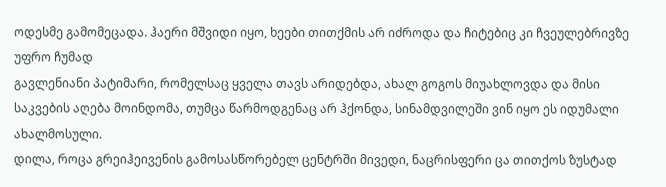ოდესმე გამომეცადა. ჰაერი მშვიდი იყო, ხეები თითქმის არ იძროდა და ჩიტებიც კი ჩვეულებრივზე უფრო ჩუმად
გავლენიანი პატიმარი, რომელსაც ყველა თავს არიდებდა, ახალ გოგოს მიუახლოვდა და მისი საკვების აღება მოინდომა, თუმცა წარმოდგენაც არ ჰქონდა, სინამდვილეში ვინ იყო ეს იდუმალი ახალმოსული.
დილა, როცა გრეიჰეივენის გამოსასწორებელ ცენტრში მივედი, ნაცრისფერი ცა თითქოს ზუსტად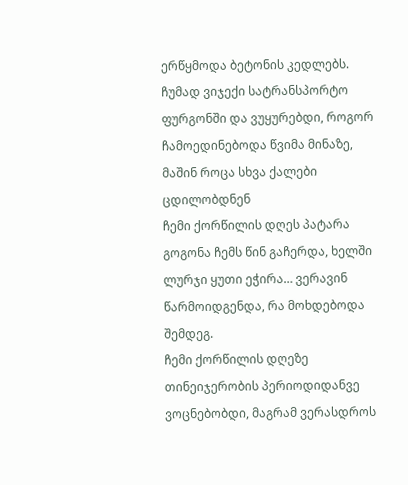ერწყმოდა ბეტონის კედლებს. ჩუმად ვიჯექი სატრანსპორტო ფურგონში და ვუყურებდი, როგორ ჩამოედინებოდა წვიმა მინაზე, მაშინ როცა სხვა ქალები ცდილობდნენ
ჩემი ქორწილის დღეს პატარა გოგონა ჩემს წინ გაჩერდა, ხელში ლურჯი ყუთი ეჭირა… ვერავინ წარმოიდგენდა, რა მოხდებოდა შემდეგ.
ჩემი ქორწილის დღეზე თინეიჯერობის პერიოდიდანვე ვოცნებობდი, მაგრამ ვერასდროს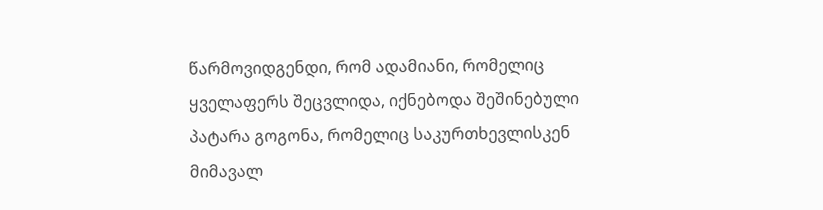წარმოვიდგენდი, რომ ადამიანი, რომელიც ყველაფერს შეცვლიდა, იქნებოდა შეშინებული პატარა გოგონა, რომელიც საკურთხევლისკენ მიმავალ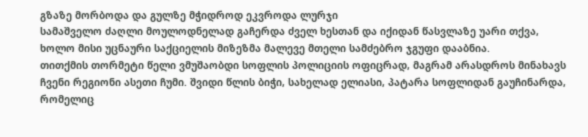გზაზე მორბოდა და გულზე მჭიდროდ ეკვროდა ლურჯი
სამაშველო ძაღლი მოულოდნელად გაჩერდა ძველ ხესთან და იქიდან წასვლაზე უარი თქვა, ხოლო მისი უცნაური საქციელის მიზეზმა მალევე მთელი სამძებრო ჯგუფი დააბნია.
თითქმის თორმეტი წელი ვმუშაობდი სოფლის პოლიციის ოფიცრად, მაგრამ არასდროს მინახავს ჩვენი რეგიონი ასეთი ჩუმი. შვიდი წლის ბიჭი, სახელად ელიასი, პატარა სოფლიდან გაუჩინარდა, რომელიც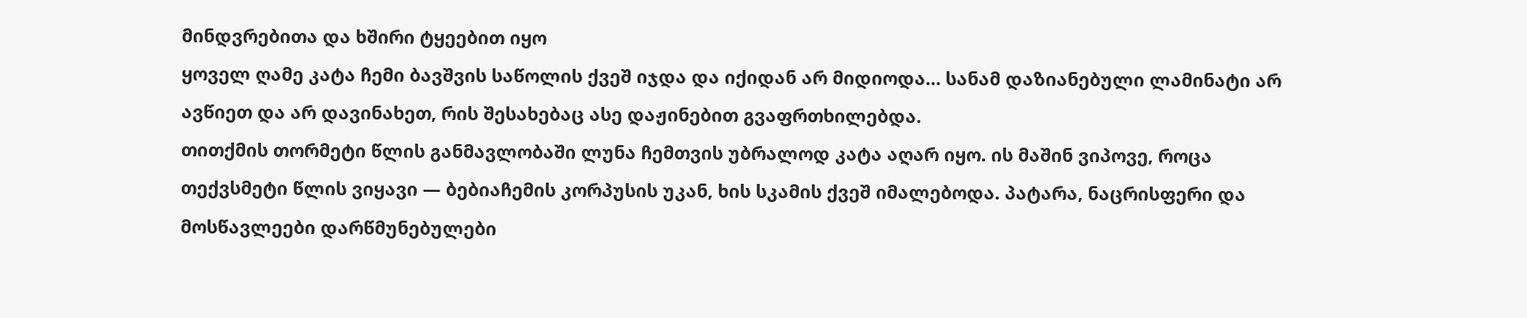მინდვრებითა და ხშირი ტყეებით იყო
ყოველ ღამე კატა ჩემი ბავშვის საწოლის ქვეშ იჯდა და იქიდან არ მიდიოდა… სანამ დაზიანებული ლამინატი არ ავწიეთ და არ დავინახეთ, რის შესახებაც ასე დაჟინებით გვაფრთხილებდა.
თითქმის თორმეტი წლის განმავლობაში ლუნა ჩემთვის უბრალოდ კატა აღარ იყო. ის მაშინ ვიპოვე, როცა თექვსმეტი წლის ვიყავი — ბებიაჩემის კორპუსის უკან, ხის სკამის ქვეშ იმალებოდა. პატარა, ნაცრისფერი და
მოსწავლეები დარწმუნებულები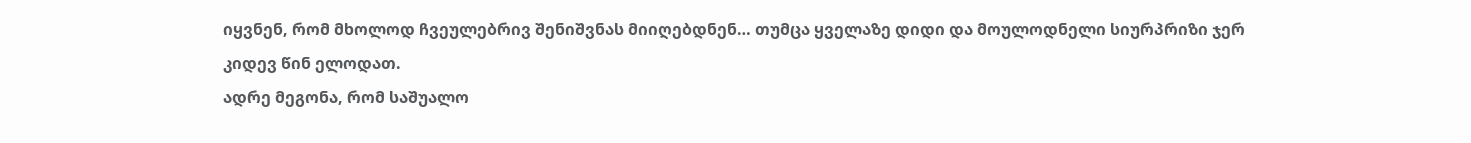იყვნენ, რომ მხოლოდ ჩვეულებრივ შენიშვნას მიიღებდნენ… თუმცა ყველაზე დიდი და მოულოდნელი სიურპრიზი ჯერ კიდევ წინ ელოდათ.
ადრე მეგონა, რომ საშუალო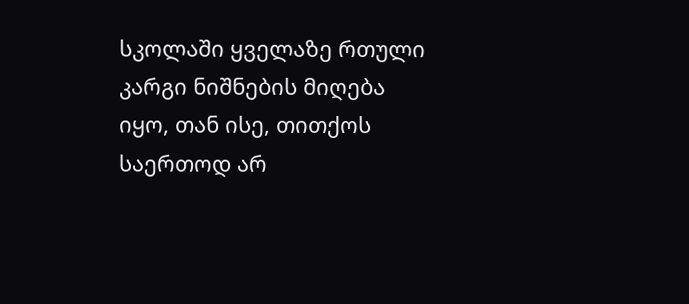სკოლაში ყველაზე რთული კარგი ნიშნების მიღება იყო, თან ისე, თითქოს საერთოდ არ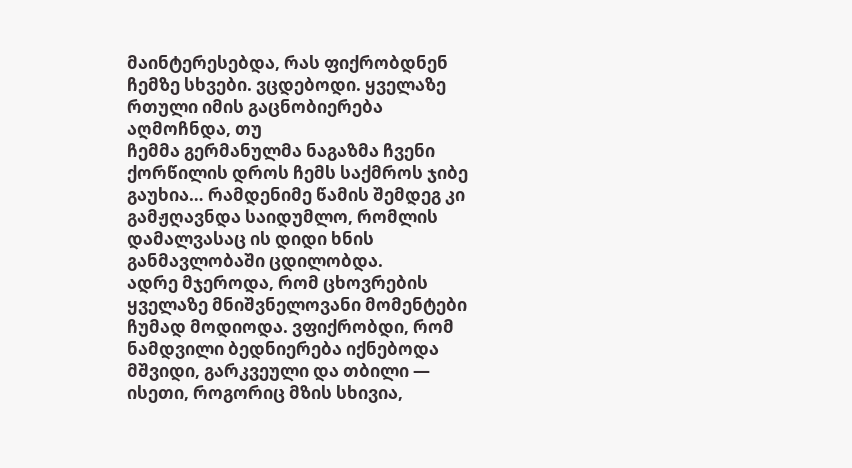მაინტერესებდა, რას ფიქრობდნენ ჩემზე სხვები. ვცდებოდი. ყველაზე რთული იმის გაცნობიერება აღმოჩნდა, თუ
ჩემმა გერმანულმა ნაგაზმა ჩვენი ქორწილის დროს ჩემს საქმროს ჯიბე გაუხია… რამდენიმე წამის შემდეგ კი გამჟღავნდა საიდუმლო, რომლის დამალვასაც ის დიდი ხნის განმავლობაში ცდილობდა.
ადრე მჯეროდა, რომ ცხოვრების ყველაზე მნიშვნელოვანი მომენტები ჩუმად მოდიოდა. ვფიქრობდი, რომ ნამდვილი ბედნიერება იქნებოდა მშვიდი, გარკვეული და თბილი — ისეთი, როგორიც მზის სხივია,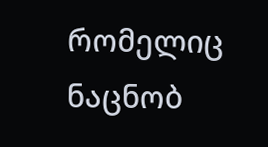რომელიც ნაცნობ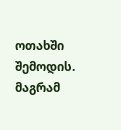ოთახში შემოდის. მაგრამ